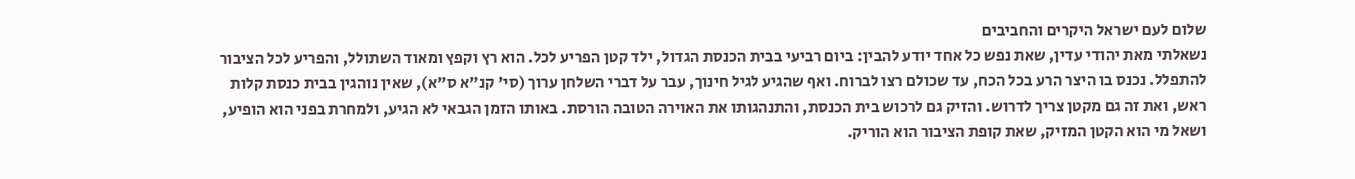שלום לעם ישראל היקרים והחביבים
נשאלתי מאת יהודי עדין, שאת נפש כל אחד יודע להבין: ביום רביעי בבית הכנסת הגדול, ילד קטן הפריע לכל. הוא רץ וקפץ ומאוד השתולל, והפריע לכל הציבור להתפלל. נכנס בו היצר הרע בכל הכח, עד שכולם רצו לברוח. ואף שהגיע לגיל חינוך, עבר על דברי השלחן ערוך (סי' קנ"א ס"א), שאין נוהגין בבית כנסת קלות ראש, ואת זה גם מקטן צריך לדרוש. והזיק גם לרכוש בית הכנסת, והתנהגותו את האוירה הטובה הורסת. באותו הזמן הגבאי לא הגיע, ולמחרת בפני הוא הופיע, ושאל מי הוא הקטן המזיק, שאת קופת הציבור הוא הוריק.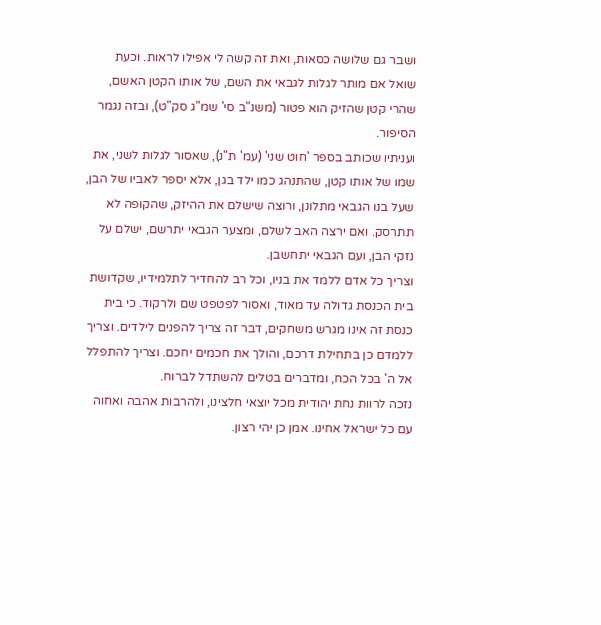ושבר גם שלושה כסאות, ואת זה קשה לי אפילו לראות. וכעת שואל אם מותר לגלות לגבאי את השם, של אותו הקטן האשם, שהרי קטן שהזיק הוא פטור (משנ"ב סי' שמ"ג סק"ט), ובזה נגמר הסיפור.
ועניתיו שכותב בספר 'חוט שני' (עמ' ת"נ), שאסור לגלות לשני, את שמו של אותו קטן, שהתנהג כמו ילד בגן, אלא יספר לאביו של הבן, שעל בנו הגבאי מתלונן, ורוצה שישלם את ההיזק, שהקופה לא תתרסק. ואם ירצה האב לשלם, ומצער הגבאי יתרשם, ישלם על נזקי הבן, ועם הגבאי יתחשבן.
וצריך כל אדם ללמד את בניו, וכל רב להחדיר לתלמידיו, שקדושת בית הכנסת גדולה עד מאוד, ואסור לפטפט שם ולרקוד. כי בית כנסת זה אינו מגרש משחקים, דבר זה צריך להפנים לילדים. וצריך ללמדם כן בתחילת דרכם, והולך את חכמים יחכם. וצריך להתפלל אל ה' בכל הכח, ומדברים בטלים להשתדל לברוח.
נזכה לרוות נחת יהודית מכל יוצאי חלצינו, ולהרבות אהבה ואחוה עם כל ישראל אחינו. אמן כן יהי רצון.